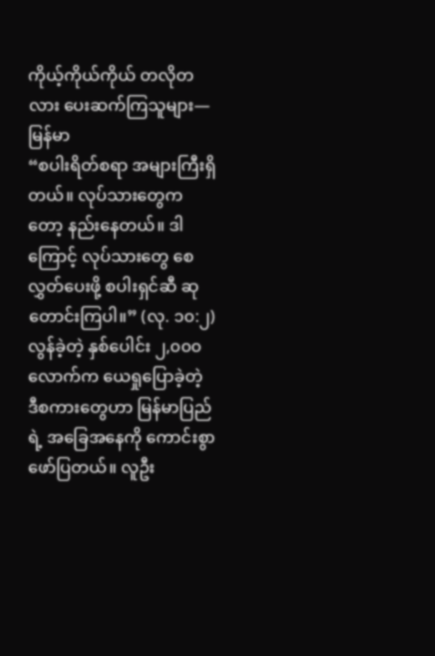ကိုယ့်ကိုယ်ကိုယ် တလိုတလား ပေးဆက်ကြသူများ—မြန်မာ
“စပါးရိတ်စရာ အများကြီးရှိတယ်။ လုပ်သားတွေကတော့ နည်းနေတယ်။ ဒါကြောင့် လုပ်သားတွေ စေလွှတ်ပေးဖို့ စပါးရှင်ဆီ ဆုတောင်းကြပါ။” (လု. ၁၀:၂) လွန်ခဲ့တဲ့ နှစ်ပေါင်း ၂,၀၀၀ လောက်က ယေရှုပြောခဲ့တဲ့ ဒီစကားတွေဟာ မြန်မာပြည်ရဲ့ အခြေအနေကို ကောင်းစွာဖော်ပြတယ်။ လူဦး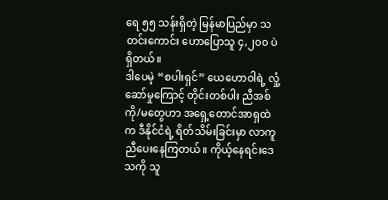ရေ ၅၅ သန်းရှိတဲ့ မြန်မာပြည်မှာ သတင်းကောင်း ဟောပြောသူ ၄,၂၀၀ ပဲရှိတယ်။
ဒါပေမဲ့ “စပါးရှင်” ယေဟောဝါရဲ့ လှုံ့ဆော်မှုကြောင့် တိုင်းတစ်ပါး ညီအစ်ကို/မတွေဟာ အရှေ့တောင်အာရှထဲက ဒီနိုင်ငံရဲ့ ရိတ်သိမ်းခြင်းမှာ လာကူညီပေးနေကြတယ်။ ကိုယ့်နေရင်းဒေသကို သူ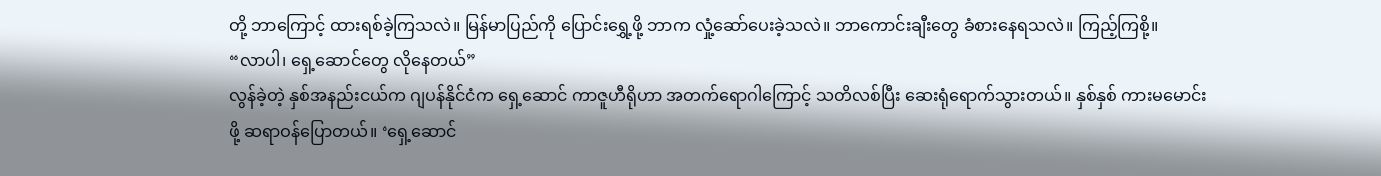တို့ ဘာကြောင့် ထားရစ်ခဲ့ကြသလဲ။ မြန်မာပြည်ကို ပြောင်းရွှေ့ဖို့ ဘာက လှုံ့ဆော်ပေးခဲ့သလဲ။ ဘာကောင်းချီးတွေ ခံစားနေရသလဲ။ ကြည့်ကြစို့။
“လာပါ၊ ရှေ့ဆောင်တွေ လိုနေတယ်”
လွန်ခဲ့တဲ့ နှစ်အနည်းငယ်က ဂျပန်နိုင်ငံက ရှေ့ဆောင် ကာဇူဟီရိုဟာ အတက်ရောဂါကြောင့် သတိလစ်ပြီး ဆေးရုံရောက်သွားတယ်။ နှစ်နှစ် ကားမမောင်းဖို့ ဆရာဝန်ပြောတယ်။ ‘ရှေ့ဆောင်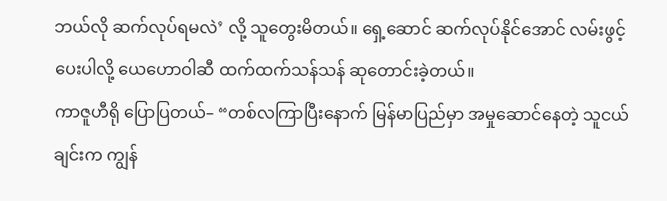ဘယ်လို ဆက်လုပ်ရမလဲ’ လို့ သူတွေးမိတယ်။ ရှေ့ဆောင် ဆက်လုပ်နိုင်အောင် လမ်းဖွင့်ပေးပါလို့ ယေဟောဝါဆီ ထက်ထက်သန်သန် ဆုတောင်းခဲ့တယ်။
ကာဇူဟီရို ပြောပြတယ်– “တစ်လကြာပြီးနောက် မြန်မာပြည်မှာ အမှုဆောင်နေတဲ့ သူငယ်ချင်းက ကျွန်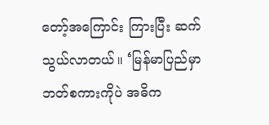တော့်အကြောင်း ကြားပြီး ဆက်သွယ်လာတယ်။ ‘မြန်မာပြည်မှာ ဘတ်စကားကိုပဲ အဓိက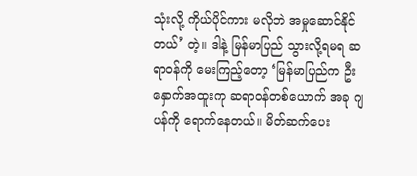သုံးလို့ ကိုယ်ပိုင်ကား မလိုဘဲ အမှုဆောင်နိုင်တယ်’ တဲ့။ ဒါနဲ့ မြန်မာပြည် သွားလို့ရမရ ဆရာဝန်ကို မေးကြည့်တော့ ‘မြန်မာပြည်က ဦးနှောက်အထူးကု ဆရာဝန်တစ်ယောက် အခု ဂျပန်ကို ရောက်နေတယ်။ မိတ်ဆက်ပေး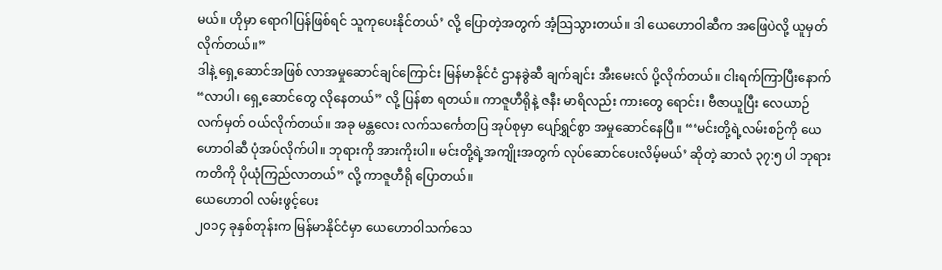မယ်။ ဟိုမှာ ရောဂါပြန်ဖြစ်ရင် သူကုပေးနိုင်တယ်’ လို့ ပြောတဲ့အတွက် အံ့သြသွားတယ်။ ဒါ ယေဟောဝါဆီက အဖြေပဲလို့ ယူမှတ်လိုက်တယ်။”
ဒါနဲ့ ရှေ့ဆောင်အဖြစ် လာအမှုဆောင်ချင်ကြောင်း မြန်မာနိုင်ငံ ဌာနခွဲဆီ ချက်ချင်း အီးမေးလ် ပို့လိုက်တယ်။ ငါးရက်ကြာပြီးနောက် “လာပါ၊ ရှေ့ဆောင်တွေ လိုနေတယ်” လို့ ပြန်စာ ရတယ်။ ကာဇူဟီရိုနဲ့ ဇနီး မာရိလည်း ကားတွေ ရောင်း၊ ဗီဇာယူပြီး လေယာဉ်လက်မှတ် ဝယ်လိုက်တယ်။ အခု မန္တလေး လက်သင်္ကေတပြ အုပ်စုမှာ ပျော်ရွှင်စွာ အမှုဆောင်နေပြီ။ “‘မင်းတို့ရဲ့လမ်းစဉ်ကို ယေဟောဝါဆီ ပုံအပ်လိုက်ပါ။ ဘုရားကို အားကိုးပါ။ မင်းတို့ရဲ့အကျိုးအတွက် လုပ်ဆောင်ပေးလိမ့်မယ်’ ဆိုတဲ့ ဆာလံ ၃၇:၅ ပါ ဘုရားကတိကို ပိုယုံကြည်လာတယ်” လို့ ကာဇူဟီရို ပြောတယ်။
ယေဟောဝါ လမ်းဖွင့်ပေး
၂၀၁၄ ခုနှစ်တုန်းက မြန်မာနိုင်ငံမှာ ယေဟောဝါသက်သေ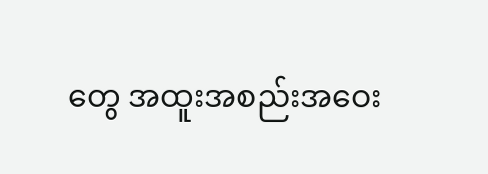တွေ အထူးအစည်းအဝေး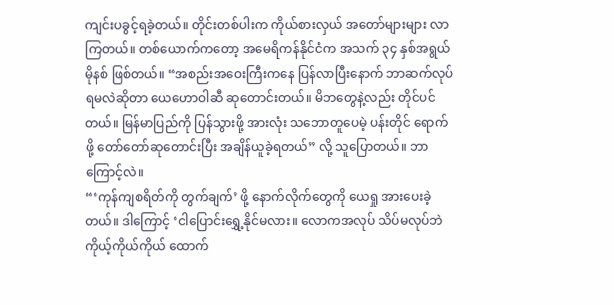ကျင်းပခွင့်ရခဲ့တယ်။ တိုင်းတစ်ပါးက ကိုယ်စားလှယ် အတော်များများ လာကြတယ်။ တစ်ယောက်ကတော့ အမေရိကန်နိုင်ငံက အသက် ၃၄ နှစ်အရွယ် မိုနစ် ဖြစ်တယ်။ “အစည်းအဝေးကြီးကနေ ပြန်လာပြီးနောက် ဘာဆက်လုပ်ရမလဲဆိုတာ ယေဟောဝါဆီ ဆုတောင်းတယ်။ မိဘတွေနဲ့လည်း တိုင်ပင်တယ်။ မြန်မာပြည်ကို ပြန်သွားဖို့ အားလုံး သဘောတူပေမဲ့ ပန်းတိုင် ရောက်ဖို့ တော်တော်ဆုတောင်းပြီး အချိန်ယူခဲ့ရတယ်” လို့ သူပြောတယ်။ ဘာကြောင့်လဲ။
“‘ကုန်ကျစရိတ်ကို တွက်ချက်’ ဖို့ နောက်လိုက်တွေကို ယေရှု အားပေးခဲ့တယ်။ ဒါကြောင့် ‘ငါပြောင်းရွှေ့နိုင်မလား။ လောကအလုပ် သိပ်မလုပ်ဘဲ ကိုယ့်ကိုယ်ကိုယ် ထောက်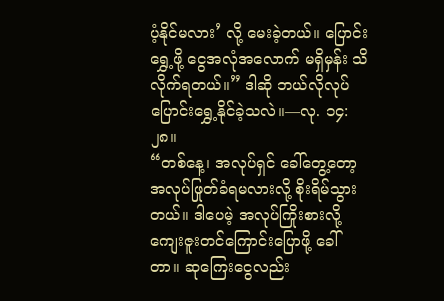ပံ့နိုင်မလား’ လို့ မေးခဲ့တယ်။ ပြောင်းရွှေ့ဖို့ ငွေအလုံအလောက် မရှိမှန်း သိလိုက်ရတယ်။” ဒါဆို ဘယ်လိုလုပ် ပြောင်းရွှေ့နိုင်ခဲ့သလဲ။—လု. ၁၄:၂၈။
“တစ်နေ့၊ အလုပ်ရှင် ခေါ်တွေ့တော့ အလုပ်ဖြုတ်ခံရမလားလို့ စိုးရိမ်သွားတယ်။ ဒါပေမဲ့ အလုပ်ကြိုးစားလို့ ကျေးဇူးတင်ကြောင်းပြောဖို့ ခေါ်တာ။ ဆုကြေးငွေလည်း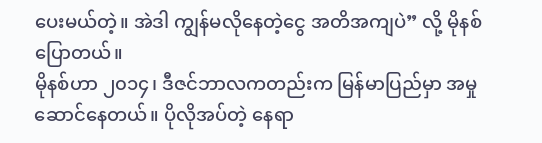ပေးမယ်တဲ့။ အဲဒါ ကျွန်မလိုနေတဲ့ငွေ အတိအကျပဲ” လို့ မိုနစ် ပြောတယ်။
မိုနစ်ဟာ ၂၀၁၄၊ ဒီဇင်ဘာလကတည်းက မြန်မာပြည်မှာ အမှုဆောင်နေတယ်။ ပိုလိုအပ်တဲ့ နေရာ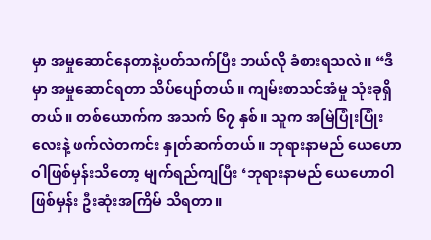မှာ အမှုဆောင်နေတာနဲ့ပတ်သက်ပြီး ဘယ်လို ခံစားရသလဲ။ “ဒီမှာ အမှုဆောင်ရတာ သိပ်ပျော်တယ်။ ကျမ်းစာသင်အံမှု သုံးခုရှိတယ်။ တစ်ယောက်က အသက် ၆၇ နှစ်။ သူက အမြဲပြုံးပြုံးလေးနဲ့ ဖက်လဲတကင်း နှုတ်ဆက်တယ်။ ဘုရားနာမည် ယေဟောဝါဖြစ်မှန်းသိတော့ မျက်ရည်ကျပြီး ‘ဘုရားနာမည် ယေဟောဝါဖြစ်မှန်း ဦးဆုံးအကြိမ် သိရတာ။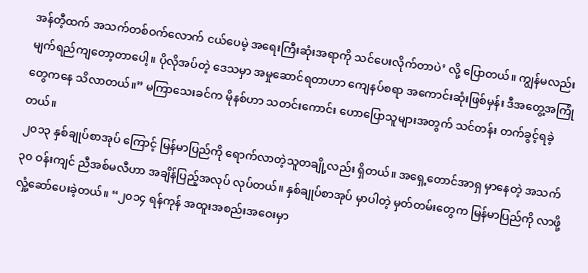အန်တီ့ထက် အသက်တစ်ဝက်လောက် ငယ်ပေမဲ့ အရေးကြီးဆုံးအရာကို သင်ပေးလိုက်တာပဲ’ လို့ ပြောတယ်။ ကျွန်မလည်း မျက်ရည်ကျတော့တာပေါ့။ ပိုလိုအပ်တဲ့ ဒေသမှာ အမှုဆောင်ရတာဟာ ကျေနပ်စရာ အကောင်းဆုံးဖြစ်မှန်း ဒီအတွေ့အကြုံတွေကနေ သိလာတယ်။” မကြာသေးခင်က မိုနစ်ဟာ သတင်းကောင်း ဟောပြောသူများအတွက် သင်တန်း တက်ခွင့်ရခဲ့တယ်။
၂၀၁၃ နှစ်ချုပ်စာအုပ် ကြောင့် မြန်မာပြည်ကို ရောက်လာတဲ့သူတချို့လည်း ရှိတယ်။ အရှေ့တောင်အာရှ မှာနေတဲ့ အသက် ၃၀ ဝန်းကျင် ညီအစ်မလီဟာ အချိန်ပြည့်အလုပ် လုပ်တယ်။ နှစ်ချုပ်စာအုပ် မှာပါတဲ့ မှတ်တမ်းတွေက မြန်မာပြည်ကို လာဖို့ လှုံ့ဆော်ပေးခဲ့တယ်။ “၂၀၁၄ ရန်ကုန် အထူးအစည်းအဝေးမှာ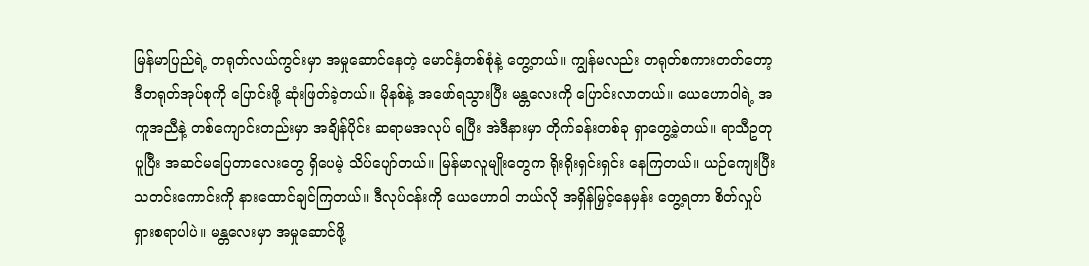မြန်မာပြည်ရဲ့ တရုတ်လယ်ကွင်းမှာ အမှုဆောင်နေတဲ့ မောင်နှံတစ်စုံနဲ့ တွေ့တယ်။ ကျွန်မလည်း တရုတ်စကားတတ်တော့ ဒီတရုတ်အုပ်စုကို ပြောင်းဖို့ ဆုံးဖြတ်ခဲ့တယ်။ မိုနစ်နဲ့ အဖော်ရသွားပြီး မန္တလေးကို ပြောင်းလာတယ်။ ယေဟောဝါရဲ့ အကူအညီနဲ့ တစ်ကျောင်းတည်းမှာ အချိန်ပိုင်း ဆရာမအလုပ် ရပြီး အဲဒီနားမှာ တိုက်ခန်းတစ်ခု ရှာတွေ့ခဲ့တယ်။ ရာသီဥတုပူပြီး အဆင်မပြေတာလေးတွေ ရှိပေမဲ့ သိပ်ပျော်တယ်။ မြန်မာလူမျိုးတွေက ရိုးရိုးရှင်းရှင်း နေကြတယ်။ ယဉ်ကျေးပြီး သတင်းကောင်းကို နားထောင်ချင်ကြတယ်။ ဒီလုပ်ငန်းကို ယေဟောဝါ ဘယ်လို အရှိန်မြှင့်နေမှန်း တွေ့ရတာ စိတ်လှုပ်ရှားစရာပါပဲ။ မန္တလေးမှာ အမှုဆောင်ဖို့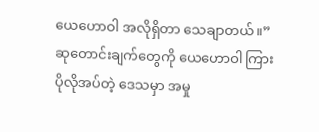ယေဟောဝါ အလိုရှိတာ သေချာတယ်။”
ဆုတောင်းချက်တွေကို ယေဟောဝါ ကြား
ပိုလိုအပ်တဲ့ ဒေသမှာ အမှု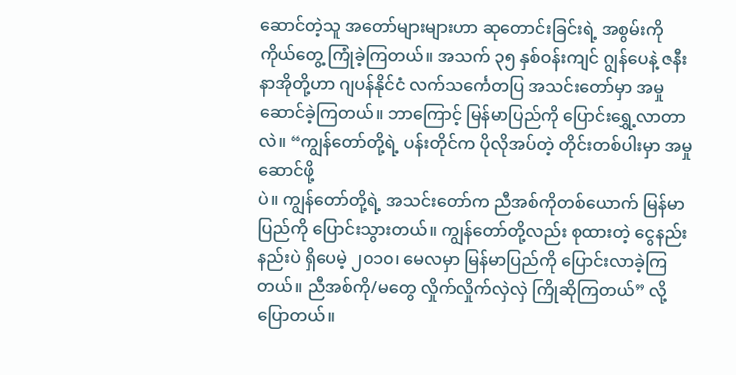ဆောင်တဲ့သူ အတော်များများဟာ ဆုတောင်းခြင်းရဲ့ အစွမ်းကို ကိုယ်တွေ့ ကြုံခဲ့ကြတယ်။ အသက် ၃၅ နှစ်ဝန်းကျင် ဂျွန်ပေနဲ့ ဇနီး နာအိုတို့ဟာ ဂျပန်နိုင်ငံ လက်သင်္ကေတပြ အသင်းတော်မှာ အမှုဆောင်ခဲ့ကြတယ်။ ဘာကြောင့် မြန်မာပြည်ကို ပြောင်းရွှေ့လာတာလဲ။ “ကျွန်တော်တို့ရဲ့ ပန်းတိုင်က ပိုလိုအပ်တဲ့ တိုင်းတစ်ပါးမှာ အမှုဆောင်ဖို့
ပဲ။ ကျွန်တော်တို့ရဲ့ အသင်းတော်က ညီအစ်ကိုတစ်ယောက် မြန်မာပြည်ကို ပြောင်းသွားတယ်။ ကျွန်တော်တို့လည်း စုထားတဲ့ ငွေနည်းနည်းပဲ ရှိပေမဲ့ ၂၀၁၀၊ မေလမှာ မြန်မာပြည်ကို ပြောင်းလာခဲ့ကြတယ်။ ညီအစ်ကို/မတွေ လှိုက်လှိုက်လှဲလှဲ ကြိုဆိုကြတယ်” လို့ ပြောတယ်။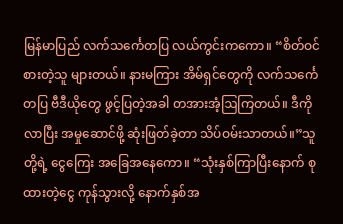မြန်မာပြည် လက်သင်္ကေတပြ လယ်ကွင်းကကော။ “စိတ်ဝင်စားတဲ့သူ များတယ်။ နားမကြား အိမ်ရှင်တွေကို လက်သင်္ကေတပြ ဗီဒီယိုတွေ ဖွင့်ပြတဲ့အခါ တအားအံ့ဩကြတယ်။ ဒီကိုလာပြီး အမှုဆောင်ဖို့ ဆုံးဖြတ်ခဲ့တာ သိပ်ဝမ်းသာတယ်။”သူတို့ရဲ့ ငွေကြေး အခြေအနေကော။ “သုံးနှစ်ကြာပြီးနောက် စုထားတဲ့ငွေ ကုန်သွားလို့ နောက်နှစ်အ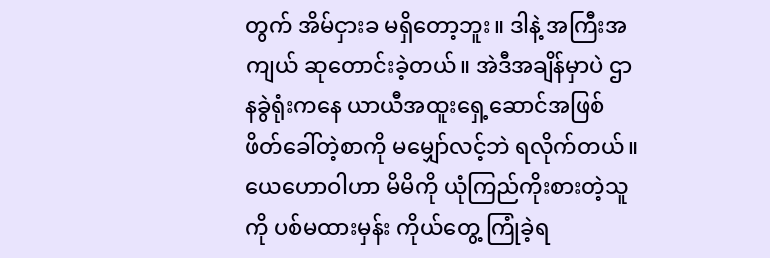တွက် အိမ်ငှားခ မရှိတော့ဘူး။ ဒါနဲ့ အကြီးအကျယ် ဆုတောင်းခဲ့တယ်။ အဲဒီအချိန်မှာပဲ ဌာနခွဲရုံးကနေ ယာယီအထူးရှေ့ဆောင်အဖြစ် ဖိတ်ခေါ်တဲ့စာကို မမျှော်လင့်ဘဲ ရလိုက်တယ်။ ယေဟောဝါဟာ မိမိကို ယုံကြည်ကိုးစားတဲ့သူကို ပစ်မထားမှန်း ကိုယ်တွေ့ ကြုံခဲ့ရ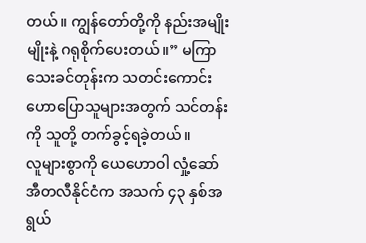တယ်။ ကျွန်တော်တို့ကို နည်းအမျိုးမျိုးနဲ့ ဂရုစိုက်ပေးတယ်။” မကြာသေးခင်တုန်းက သတင်းကောင်း ဟောပြောသူများအတွက် သင်တန်းကို သူတို့ တက်ခွင့်ရခဲ့တယ်။
လူများစွာကို ယေဟောဝါ လှုံ့ဆော်
အီတလီနိုင်ငံက အသက် ၄၃ နှစ်အရွယ်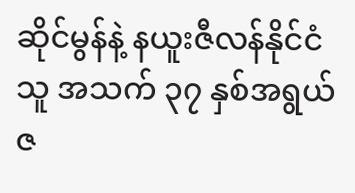ဆိုင်မွန်နဲ့ နယူးဇီလန်နိုင်ငံသူ အသက် ၃၇ နှစ်အရွယ် ဇ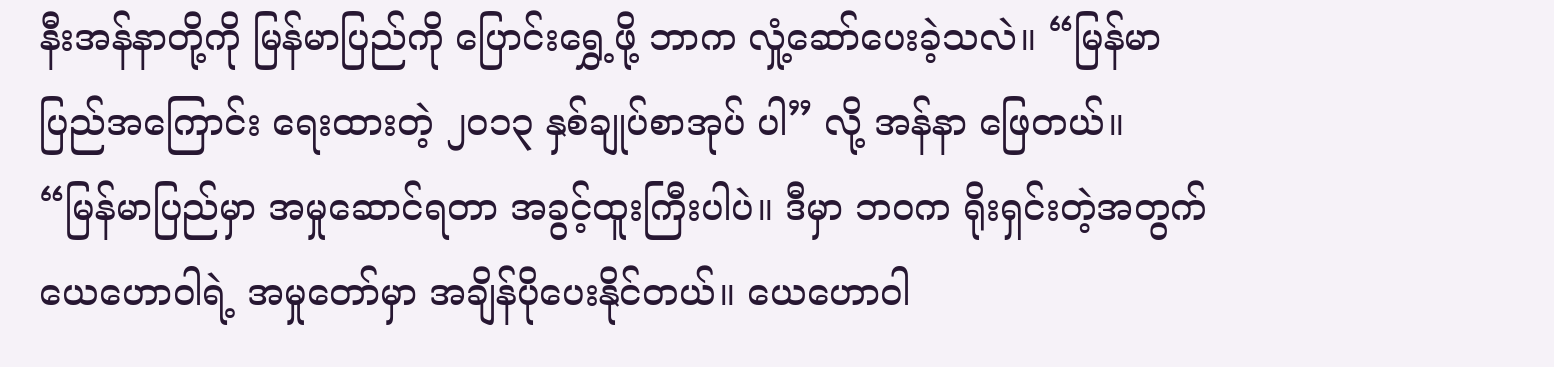နီးအန်နာတို့ကို မြန်မာပြည်ကို ပြောင်းရွှေ့ဖို့ ဘာက လှုံ့ဆော်ပေးခဲ့သလဲ။ “မြန်မာပြည်အကြောင်း ရေးထားတဲ့ ၂၀၁၃ နှစ်ချုပ်စာအုပ် ပါ” လို့ အန်နာ ဖြေတယ်။ “မြန်မာပြည်မှာ အမှုဆောင်ရတာ အခွင့်ထူးကြီးပါပဲ။ ဒီမှာ ဘဝက ရိုးရှင်းတဲ့အတွက် ယေဟောဝါရဲ့ အမှုတော်မှာ အချိန်ပိုပေးနိုင်တယ်။ ယေဟောဝါ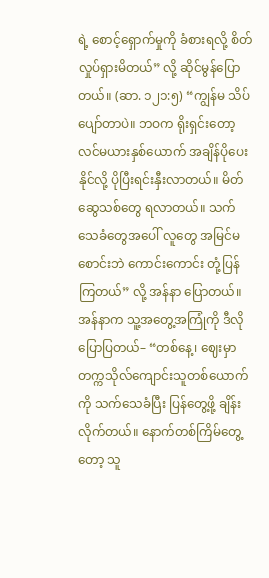ရဲ့ စောင့်ရှောက်မှုကို ခံစားရလို့ စိတ်လှုပ်ရှားမိတယ်” လို့ ဆိုင်မွန်ပြောတယ်။ (ဆာ. ၁၂၁:၅) “ကျွန်မ သိပ်ပျော်တာပဲ။ ဘဝက ရိုးရှင်းတော့ လင်မယားနှစ်ယောက် အချိန်ပိုပေးနိုင်လို့ ပိုပြီးရင်းနှီးလာတယ်။ မိတ်ဆွေသစ်တွေ ရလာတယ်။ သက်သေခံတွေအပေါ် လူတွေ အမြင်မစောင်းဘဲ ကောင်းကောင်း တုံ့ပြန်ကြတယ်” လို့ အန်နာ ပြောတယ်။
အန်နာက သူ့အတွေ့အကြုံကို ဒီလိုပြောပြတယ်– “တစ်နေ့၊ ဈေးမှာ တက္ကသိုလ်ကျောင်းသူတစ်ယောက်ကို သက်သေခံပြီး ပြန်တွေ့ဖို့ ချိန်းလိုက်တယ်။ နောက်တစ်ကြိမ်တွေ့တော့ သူ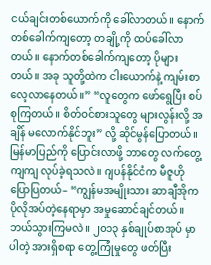ငယ်ချင်းတစ်ယောက်ကို ခေါ်လာတယ်။ နောက်တစ်ခေါက်ကျတော့ တချို့ကို ထပ်ခေါ်လာတယ်။ နောက်တစ်ခေါက်ကျတော့ ပိုများတယ်။ အခု သူတို့ထဲက ငါးယောက်နဲ့ ကျမ်းစာလေ့လာနေတယ်။” “လူတွေက ဖော်ရွေပြီး စပ်စုကြတယ်။ စိတ်ဝင်စားသူတွေ များလွန်းလို့ အချိန် မလောက်နိုင်ဘူး” လို့ ဆိုင်မွန်ပြောတယ်။
မြန်မာပြည်ကို ပြောင်းလာဖို့ ဘာတွေ လက်တွေ့ကျကျ လုပ်ခဲ့ရသလဲ။ ဂျပန်နိုင်ငံက မီဇူဟို ပြောပြတယ်– “ကျွန်မအမျိုးသား ဆာချီအိုက ပိုလိုအပ်တဲ့နေရာမှာ အမှုဆောင်ချင်တယ်။ ဘယ်သွားကြမလဲ။ ၂၀၁၃ နှစ်ချုပ်စာအုပ် မှာပါတဲ့ အားရှိစရာ တွေ့ကြုံမှုတွေ ဖတ်ပြီး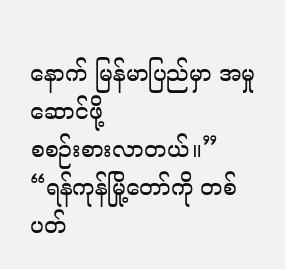နောက် မြန်မာပြည်မှာ အမှုဆောင်ဖို့
စစဉ်းစားလာတယ်။” “ရန်ကုန်မြို့တော်ကို တစ်ပတ်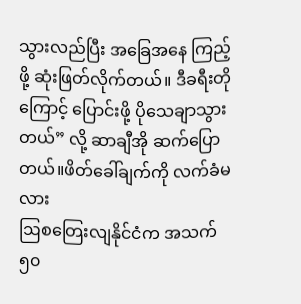သွားလည်ပြီး အခြေအနေ ကြည့်ဖို့ ဆုံးဖြတ်လိုက်တယ်။ ဒီခရီးတိုကြောင့် ပြောင်းဖို့ ပိုသေချာသွားတယ်” လို့ ဆာချီအို ဆက်ပြောတယ်။ဖိတ်ခေါ်ချက်ကို လက်ခံမလား
ဩစတြေးလျနိုင်ငံက အသက် ၅၀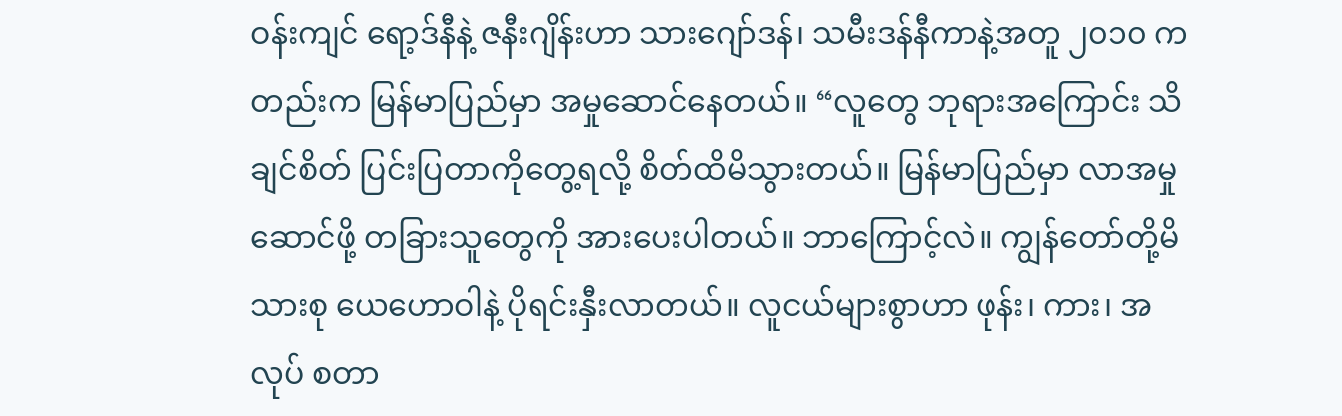ဝန်းကျင် ရော့ဒ်နီနဲ့ ဇနီးဂျိန်းဟာ သားဂျော်ဒန်၊ သမီးဒန်နီကာနဲ့အတူ ၂၀၁၀ ကတည်းက မြန်မာပြည်မှာ အမှုဆောင်နေတယ်။ “လူတွေ ဘုရားအကြောင်း သိချင်စိတ် ပြင်းပြတာကိုတွေ့ရလို့ စိတ်ထိမိသွားတယ်။ မြန်မာပြည်မှာ လာအမှုဆောင်ဖို့ တခြားသူတွေကို အားပေးပါတယ်။ ဘာကြောင့်လဲ။ ကျွန်တော်တို့မိသားစု ယေဟောဝါနဲ့ ပိုရင်းနှီးလာတယ်။ လူငယ်များစွာဟာ ဖုန်း၊ ကား၊ အလုပ် စတာ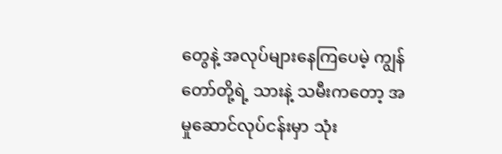တွေနဲ့ အလုပ်များနေကြပေမဲ့ ကျွန်တော်တို့ရဲ့ သားနဲ့ သမီးကတော့ အမှုဆောင်လုပ်ငန်းမှာ သုံး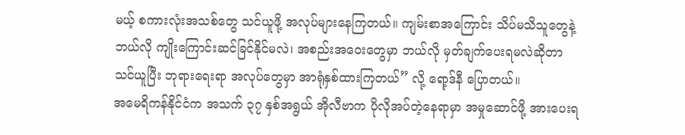မယ့် စကားလုံးအသစ်တွေ သင်ယူဖို့ အလုပ်များနေကြတယ်။ ကျမ်းစာအကြောင်း သိပ်မသိသူတွေနဲ့ ဘယ်လို ကျိုးကြောင်းဆင်ခြင်နိုင်မလဲ၊ အစည်းအဝေးတွေမှာ ဘယ်လို မှတ်ချက်ပေးရမလဲဆိုတာ သင်ယူပြီး ဘုရားရေးရာ အလုပ်တွေမှာ အာရုံနှစ်ထားကြတယ်” လို့ ရော့ဒ်နီ ပြောတယ်။
အမေရိကန်နိုင်ငံက အသက် ၃၇ နှစ်အရွယ် အိုလီဗာက ပိုလိုအပ်တဲ့နေရာမှာ အမှုဆောင်ဖို့ အားပေးရ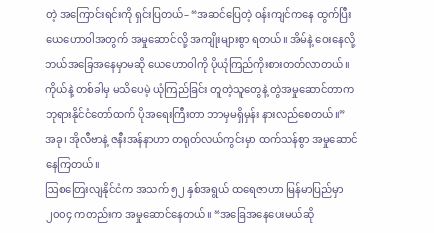တဲ့ အကြောင်းရင်းကို ရှင်းပြတယ်– “အဆင်ပြေတဲ့ ဝန်းကျင်ကနေ ထွက်ပြီး ယေဟောဝါအတွက် အမှုဆောင်လို့ အကျိုးများစွာ ရတယ်။ အိမ်နဲ့ ဝေးနေလို့ ဘယ်အခြေအနေမှာမဆို ယေဟောဝါကို ပိုယုံကြည်ကိုးစားတတ်လာတယ်။ ကိုယ်နဲ့ တစ်ခါမှ မသိပေမဲ့ ယုံကြည်ခြင်း တူတဲ့သူတွေနဲ့ တွဲအမှုဆောင်တာက ဘုရားနိုင်ငံတော်ထက် ပိုအရေးကြီးတာ ဘာမှမရှိမှန်း နားလည်စေတယ်။” အခု၊ အိုလီဗာနဲ့ ဇနီးအန်နာဟာ တရုတ်လယ်ကွင်းမှာ ထက်သန်စွာ အမှုဆောင်နေကြတယ်။
ဩစတြေးလျနိုင်ငံက အသက် ၅၂ နှစ်အရွယ် ထရေဇာဟာ မြန်မာပြည်မှာ ၂၀၀၄ ကတည်းက အမှုဆောင်နေတယ်။ “အခြေအနေပေးမယ်ဆို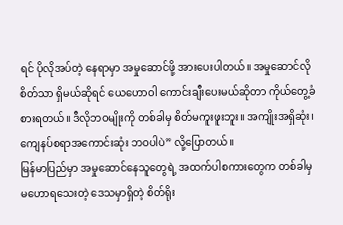ရင် ပိုလိုအပ်တဲ့ နေရာမှာ အမှုဆောင်ဖို့ အားပေးပါတယ်။ အမှုဆောင်လိုစိတ်သာ ရှိမယ်ဆိုရင် ယေဟောဝါ ကောင်းချီးပေးမယ်ဆိုတာ ကိုယ်တွေ့ခံစားရတယ်။ ဒီလိုဘဝမျိုးကို တစ်ခါမှ စိတ်မကူးဖူးဘူး။ အကျိုးအရှိဆုံး၊ ကျေနပ်စရာအကောင်းဆုံး ဘဝပါပဲ” လို့ပြောတယ်။
မြန်မာပြည်မှာ အမှုဆောင်နေသူတွေရဲ့ အထက်ပါစကားတွေက တစ်ခါမှ မဟောရသေးတဲ့ ဒေသမှာရှိတဲ့ စိတ်ရိုး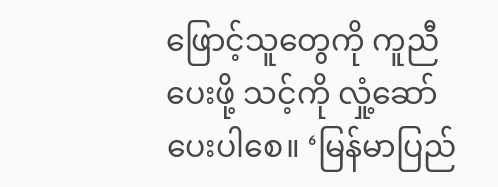ဖြောင့်သူတွေကို ကူညီပေးဖို့ သင့်ကို လှုံ့ဆော်ပေးပါစေ။ ‘မြန်မာပြည်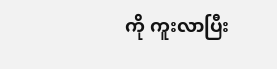ကို ကူးလာပြီး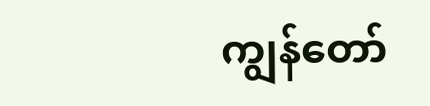ကျွန်တော်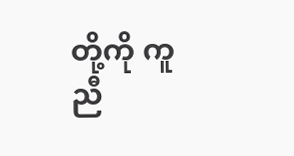တို့ကို ကူညီ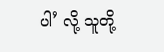ပါ’ လို့ သူတို့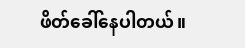ဖိတ်ခေါ်နေပါတယ်။